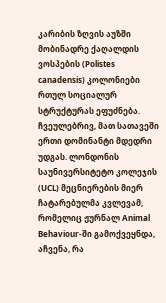კარიბის ზღვის აუზში მობინადრე ქაღალდის ვოსპების (Polistes canadensis) კოლონიები რთულ სოციალურ სტრუქტურას ეფუძნება. ჩვეულებრივ, მათ სათავეში ერთი დომინანტი მდედრი უდგას. ლონდონის საუნივერსიტეტო კოლეჯის (UCL) მეცნიერების მიერ ჩატარებულმა კვლევამ, რომელიც ჟურნალ Animal Behaviour-ში გამოქვეყნდა, აჩვენა, რა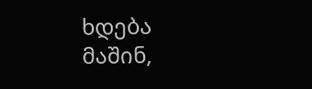ხდება მაშინ,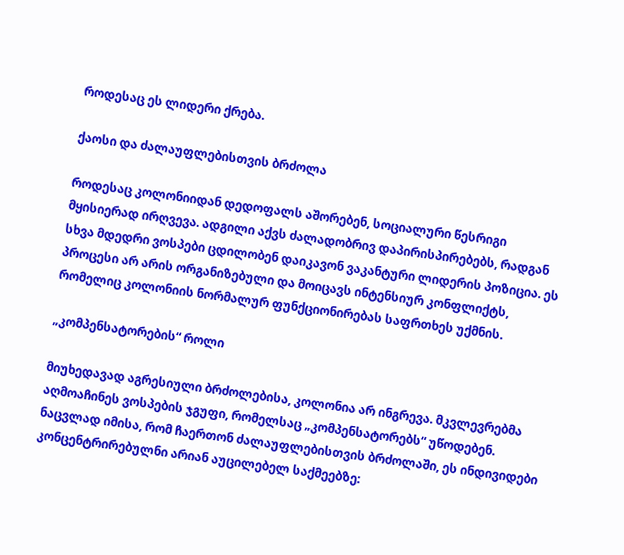როდესაც ეს ლიდერი ქრება.

ქაოსი და ძალაუფლებისთვის ბრძოლა

როდესაც კოლონიიდან დედოფალს აშორებენ, სოციალური წესრიგი მყისიერად ირღვევა. ადგილი აქვს ძალადობრივ დაპირისპირებებს, რადგან სხვა მდედრი ვოსპები ცდილობენ დაიკავონ ვაკანტური ლიდერის პოზიცია. ეს პროცესი არ არის ორგანიზებული და მოიცავს ინტენსიურ კონფლიქტს, რომელიც კოლონიის ნორმალურ ფუნქციონირებას საფრთხეს უქმნის.

„კომპენსატორების“ როლი

მიუხედავად აგრესიული ბრძოლებისა, კოლონია არ ინგრევა. მკვლევრებმა აღმოაჩინეს ვოსპების ჯგუფი, რომელსაც „კომპენსატორებს“ უწოდებენ. ნაცვლად იმისა, რომ ჩაერთონ ძალაუფლებისთვის ბრძოლაში, ეს ინდივიდები კონცენტრირებულნი არიან აუცილებელ საქმეებზე: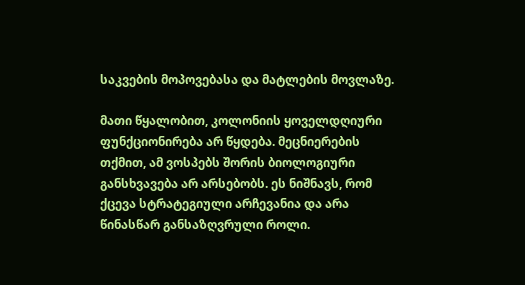საკვების მოპოვებასა და მატლების მოვლაზე.

მათი წყალობით, კოლონიის ყოველდღიური ფუნქციონირება არ წყდება. მეცნიერების თქმით, ამ ვოსპებს შორის ბიოლოგიური განსხვავება არ არსებობს. ეს ნიშნავს, რომ ქცევა სტრატეგიული არჩევანია და არა წინასწარ განსაზღვრული როლი.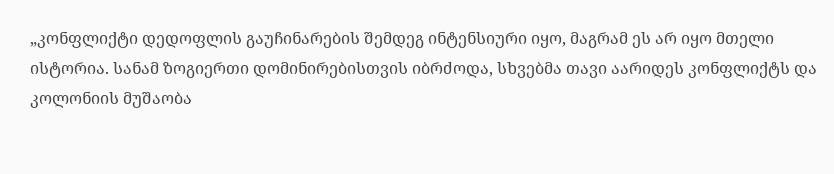„კონფლიქტი დედოფლის გაუჩინარების შემდეგ ინტენსიური იყო, მაგრამ ეს არ იყო მთელი ისტორია. სანამ ზოგიერთი დომინირებისთვის იბრძოდა, სხვებმა თავი აარიდეს კონფლიქტს და კოლონიის მუშაობა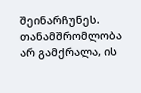შეინარჩუნეს. თანამშრომლობა არ გამქრალა, ის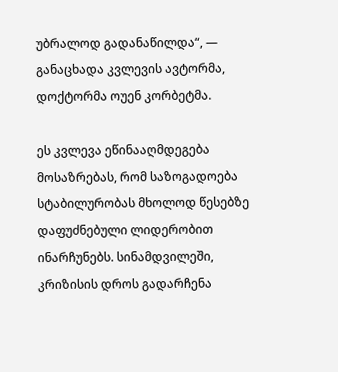უბრალოდ გადანაწილდა“, — განაცხადა კვლევის ავტორმა, დოქტორმა ოუენ კორბეტმა.

ეს კვლევა ეწინააღმდეგება მოსაზრებას, რომ საზოგადოება სტაბილურობას მხოლოდ წესებზე დაფუძნებული ლიდერობით ინარჩუნებს. სინამდვილეში, კრიზისის დროს გადარჩენა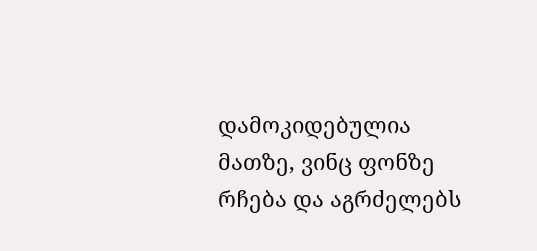დამოკიდებულია მათზე, ვინც ფონზე რჩება და აგრძელებს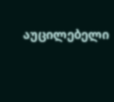აუცილებელი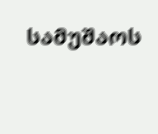სამუშაოს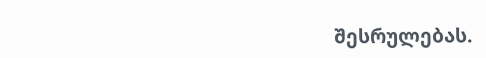შესრულებას.